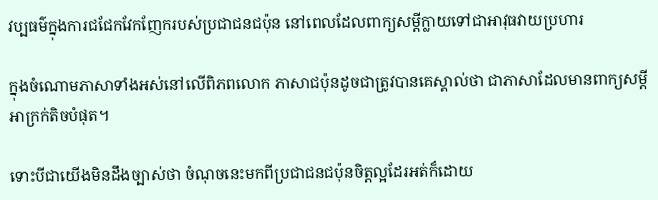វប្បធម៌ក្នុងការជជែកវែកញែករបស់ប្រជាជនជប៉ុន នៅពេលដែលពាក្យសម្តីក្លាយទៅជាអាវុធវាយប្រហារ

ក្នុងចំណោមភាសាទាំងអស់នៅលើពិភពលោក ភាសាជប៉ុនដូចជាត្រូវបានគេស្គាល់ថា ជាភាសាដែលមានពាក្យសម្តីអាក្រក់តិចបំផុត។

ទោះបីជាយើងមិនដឹងច្បាស់ថា ចំណុចនេះមកពីប្រជាជនជប៉ុនចិត្តល្អដែរអត់ក៏ដោយ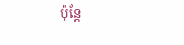ប៉ុន្តែ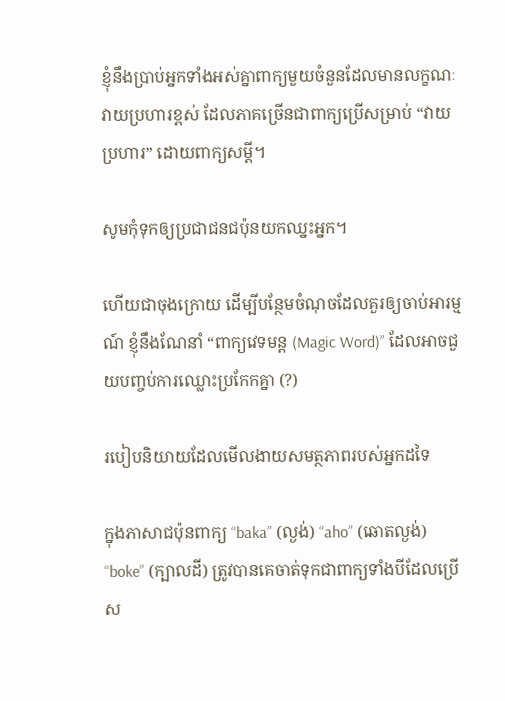ខ្ញុំនឹងប្រាប់អ្នកទាំងអស់គ្នាពាក្យមួយចំនួនដែលមានលក្ខណៈវាយប្រហារខ្ពស់ ដែលភាគច្រើនជាពាក្យប្រើសម្រាប់ “វាយប្រហារ” ដោយពាក្យសម្តី។

សូមកុំទុកឲ្យប្រជាជនជប៉ុនយកឈ្នះអ្នក។

ហើយជាចុងក្រោយ ដើម្បីបន្ថែមចំណុចដែលគួរឲ្យចាប់អារម្មណ៍ ខ្ញុំនឹងណែនាំ “ពាក្យវេទមន្ត (Magic Word)” ដែលអាចជួយបញ្ចប់ការឈ្លោះប្រកែកគ្នា (?)

របៀបនិយាយដែលមើលងាយសមត្ថភាពរបស់អ្នកដទៃ

ក្នុងភាសាជប៉ុនពាក្យ “baka” (ល្ងង់) “aho” (ឆោតល្ងង់) “boke” (ក្បាលដី) ត្រូវបានគេចាត់ទុកជាពាក្យទាំងបីដែលប្រើស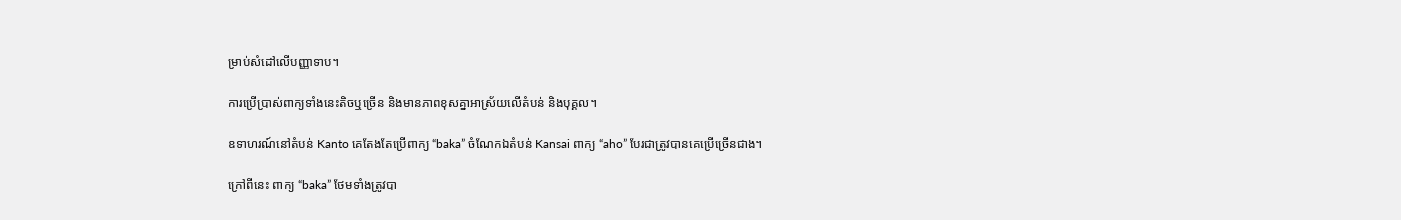ម្រាប់សំដៅលើបញ្ញាទាប។

ការប្រើប្រាស់ពាក្យទាំងនេះតិចឬច្រើន និងមានភាពខុសគ្នាអាស្រ័យលើតំបន់ និងបុគ្គល។

ឧទាហរណ៍នៅតំបន់ Kanto គេតែងតែប្រើពាក្យ “baka” ចំណែកឯតំបន់ Kansai ពាក្យ “aho” បែរជាត្រូវបានគេប្រើច្រើនជាង។

ក្រៅពីនេះ ពាក្យ “baka” ថែមទាំងត្រូវបា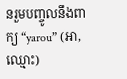នរួមបញ្ចូលនឹងពាក្យ “yarou” (អា, ឈ្មោះ)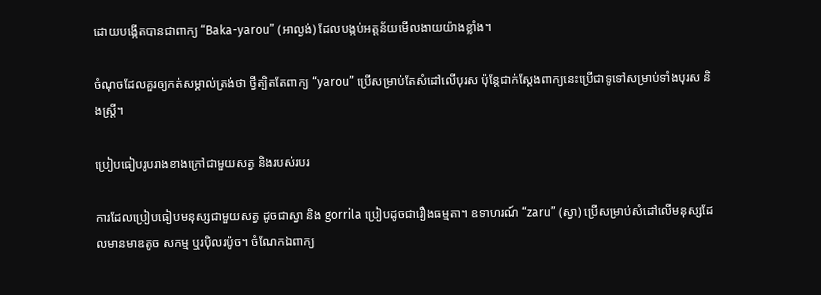ដោយបង្កើតបានជាពាក្យ “Baka-yarou” (អាល្ងង់) ដែលបង្កប់អត្តន័យមើលងាយយ៉ាងខ្លាំង។

ចំណុចដែលគួរឲ្យកត់សម្គាល់ត្រង់ថា ថ្វីត្បិតតែពាក្យ “yarou” ប្រើសម្រាប់តែសំដៅលើបុរស ប៉ុន្តែជាក់ស្តែងពាក្យនេះប្រើជាទូទៅសម្រាប់ទាំងបុរស និងស្ត្រី។

ប្រៀបធៀបរូបរាងខាងក្រៅជាមួយសត្វ និងរបស់របរ

ការដែលប្រៀបធៀបមនុស្សជាមួយសត្វ ដូចជាស្វា និង gorrila ប្រៀបដូចជារឿងធម្មតា។ ឧទាហរណ៍ “zaru” (ស្វា) ប្រើសម្រាប់សំដៅលើមនុស្សដែលមានមាឌតូច សកម្ម ឬរប៉ិលរប៉ូច។ ចំណែកឯពាក្យ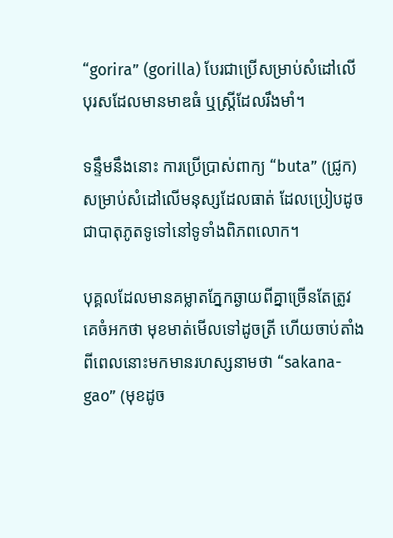“gorira” (gorilla) បែរជាប្រើសម្រាប់សំដៅលើបុរសដែលមានមាឌធំ ឬស្រ្តីដែលរឹងមាំ។

ទន្ទឹមនឹងនោះ ការប្រើប្រាស់ពាក្យ “buta” (ជ្រូក) សម្រាប់សំដៅលើមនុស្សដែលធាត់ ដែលប្រៀបដូចជាបាតុភូតទូទៅនៅទូទាំងពិភពលោក។

បុគ្គលដែលមានគម្លាតភ្នែកឆ្ងាយពីគ្នាច្រើនតែត្រូវគេចំអកថា មុខមាត់មើលទៅដូចត្រី ហើយចាប់តាំងពីពេលនោះមកមានរហស្សនាមថា “sakana-gao” (មុខដូច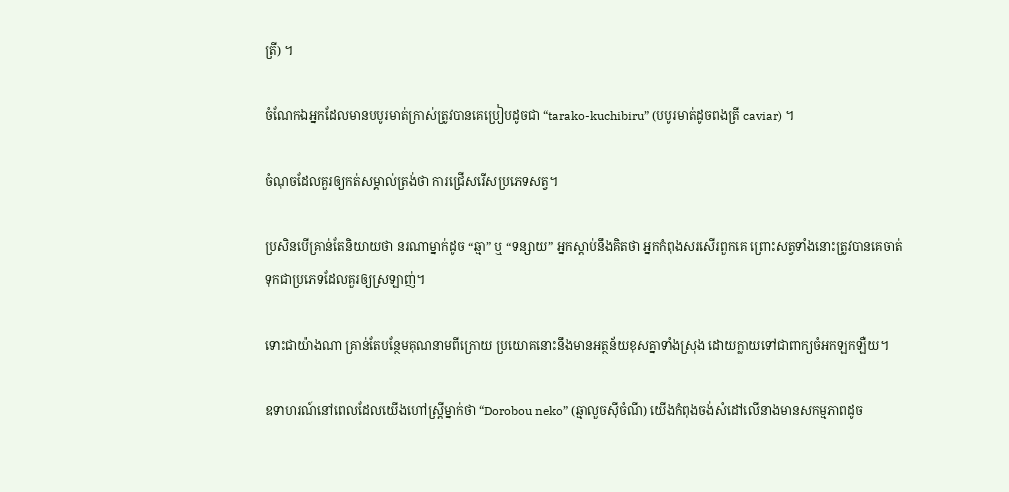ត្រី) ។

ចំណែកឯអ្នកដែលមានបបូរមាត់ក្រាស់ត្រូវបានគេប្រៀបដូចជា “tarako-kuchibiru” (បបូរមាត់ដូចពងត្រី caviar) ។

ចំណុចដែលគួរឲ្យកត់សម្គាល់ត្រង់ថា ការជ្រើសរើសប្រភេទសត្វ។

ប្រសិនបើគ្រាន់តែនិយាយថា នរណាម្នាក់ដូច “ឆ្មា” ឬ “ទន្សាយ” អ្នកស្តាប់នឹងគិតថា អ្នកកំពុងសរសើរពួកគេ ព្រោះសត្វទាំងនោះត្រូវបានគេចាត់ទុកជាប្រភេទដែលគួរឲ្យស្រឡាញ់។

ទោះជាយ៉ាងណា គ្រាន់តែបន្ថែមគុណនាមពីក្រោយ ប្រយោគនោះនឹងមានអត្ថន័យខុសគ្នាទាំងស្រុង ដោយក្លាយទៅជាពាក្យចំអកឡកឡឺយ។

ឧទាហរណ៍នៅពេលដែលយើងហៅស្ត្រីម្នាក់ថា “Dorobou neko” (ឆ្មាលួចសុីចំណី) យើងកំពុងចង់សំដៅលើនាងមានសកម្មភាពដូច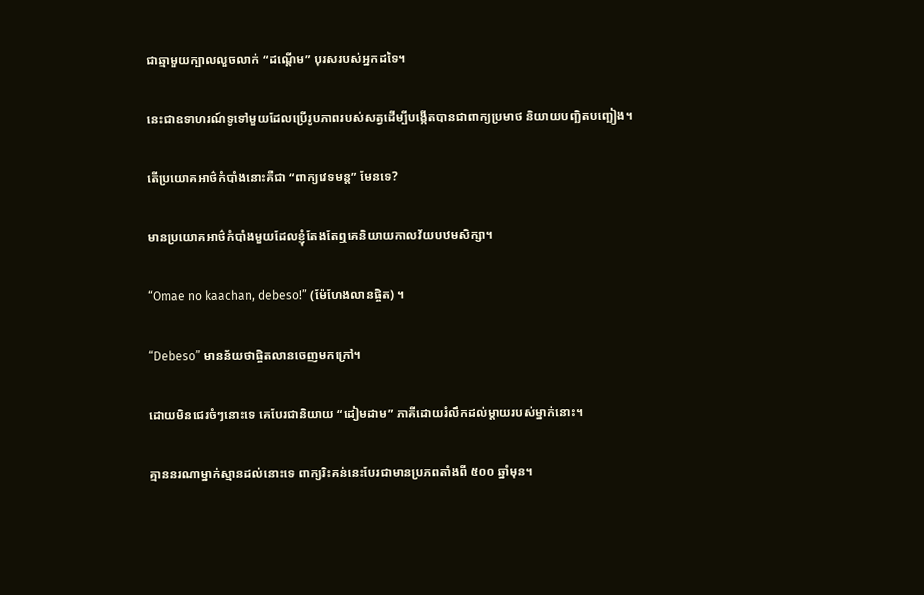ជាឆ្មាមួយក្បាលលួចលាក់ “ដណ្តើម” បុរសរបស់អ្នកដទៃ។

នេះជាឧទាហរណ៍ទូទៅមួយដែលប្រើរូបភាពរបស់សត្វដើម្បីបង្កើតបានជាពាក្យប្រមាថ និយាយបញ្ឆិតបញ្ឆៀង។

តើប្រយោគអាថ៌កំបាំងនោះគឺជា “ពាក្យវេទមន្ត” មែនទេ?

មានប្រយោគអាថ៌កំបាំងមួយដែលខ្ញុំតែងតែឮគេនិយាយកាលវ័យបឋមសិក្សា។

“Omae no kaachan, debeso!” (ម៉ែហែងលានផ្ចិត) ។

“Debeso” មានន័យថាផ្ចិតលានចេញមកក្រៅ។

ដោយមិនជេរចំៗនោះទេ គេបែរជានិយាយ “ដៀមដាម” ភាគីដោយរំលឹកដល់ម្តាយរបស់ម្នាក់នោះ។

គ្មាននរណាម្នាក់ស្មានដល់នោះទេ ពាក្យរិះគន់នេះបែរជាមានប្រភពតាំងពី ៥០០ ឆ្នាំមុន។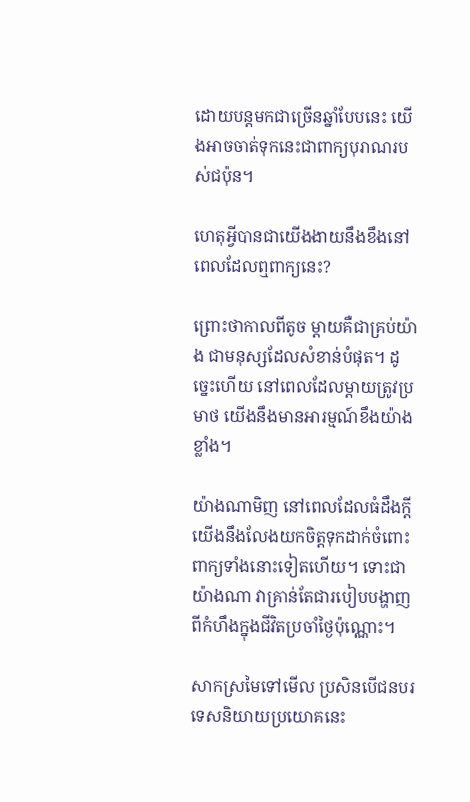ដោយបន្តមកជាច្រើនឆ្នាំបែបនេះ យើងអាចចាត់ទុកនេះជាពាក្យបុរាណរបស់ជប៉ុន។

ហេតុអ្វីបានជាយើងងាយនឹងខឹងនៅពេលដែលឮពាក្យនេះ?

ព្រោះថាកាលពីតូច ម្តាយគឺជាគ្រប់យ៉ាង ជាមនុស្សដែលសំខាន់បំផុត។ ដូច្នេះហើយ នៅពេលដែលម្តាយត្រូវប្រមាថ យើងនឹងមានអារម្មណ៍ខឹងយ៉ាងខ្លាំង។

យ៉ាងណាមិញ នៅពេលដែលធំដឹងក្តី យើងនឹងលែងយកចិត្តទុកដាក់ចំពោះពាក្យទាំងនោះទៀតហើយ។ ទោះជាយ៉ាងណា វាគ្រាន់តែជារបៀបបង្ហាញពីកំហឹងក្នុងជីវិតប្រចាំថ្ងៃប៉ុណ្ណោះ។

សាកស្រមៃទៅមើល ប្រសិនបើជនបរទេសនិយាយប្រយោគនេះ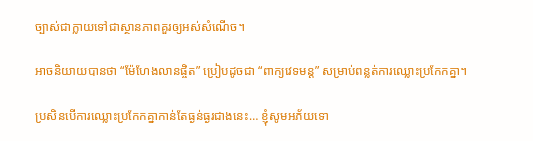ច្បាស់ជាក្លាយទៅជាស្ថានភាពគួរឲ្យអស់សំណើច។

អាចនិយាយបានថា “ម៉ែហែងលានផ្ចិត” ប្រៀបដូចជា “ពាក្យវេទមន្ត” សម្រាប់ពន្លត់ការឈ្លោះប្រកែកគ្នា។

ប្រសិនបើការឈ្លោះប្រកែកគ្នាកាន់តែធ្ងន់ធ្ងរជាងនេះ… ខ្ញុំសូមអភ័យទោ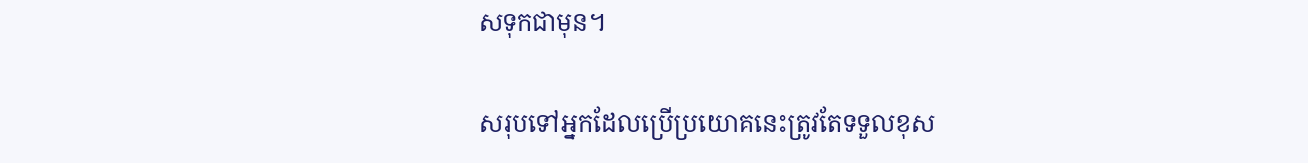សទុកជាមុន។

សរុបទៅអ្នកដែលប្រើប្រយោគនេះត្រូវតែទទួលខុស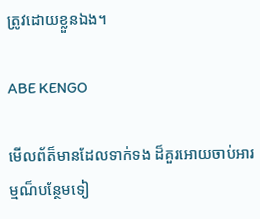ត្រូវដោយខ្លួនឯង។

ABE KENGO

មើលព័ត៏មានដែលទាក់ទង ដ៏គួរអោយចាប់អារម្មណ៏បន្ថែមទៀ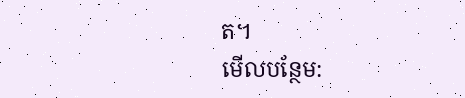ត។
មើលបន្ថែម: